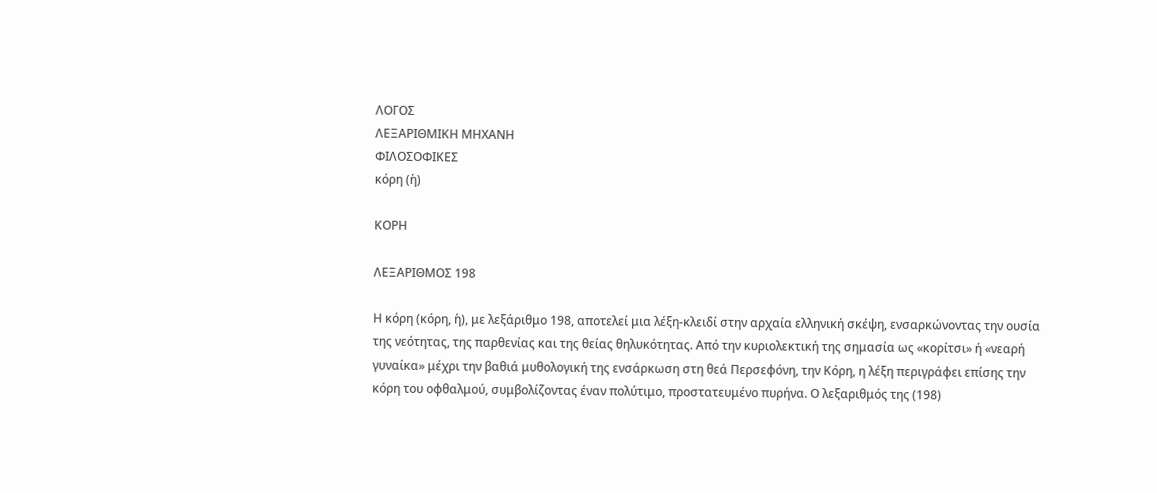ΛΟΓΟΣ
ΛΕΞΑΡΙΘΜΙΚΗ ΜΗΧΑΝΗ
ΦΙΛΟΣΟΦΙΚΕΣ
κόρη (ἡ)

ΚΟΡΗ

ΛΕΞΑΡΙΘΜΟΣ 198

Η κόρη (κόρη, ἡ), με λεξάριθμο 198, αποτελεί μια λέξη-κλειδί στην αρχαία ελληνική σκέψη, ενσαρκώνοντας την ουσία της νεότητας, της παρθενίας και της θείας θηλυκότητας. Από την κυριολεκτική της σημασία ως «κορίτσι» ή «νεαρή γυναίκα» μέχρι την βαθιά μυθολογική της ενσάρκωση στη θεά Περσεφόνη, την Κόρη, η λέξη περιγράφει επίσης την κόρη του οφθαλμού, συμβολίζοντας έναν πολύτιμο, προστατευμένο πυρήνα. Ο λεξαριθμός της (198)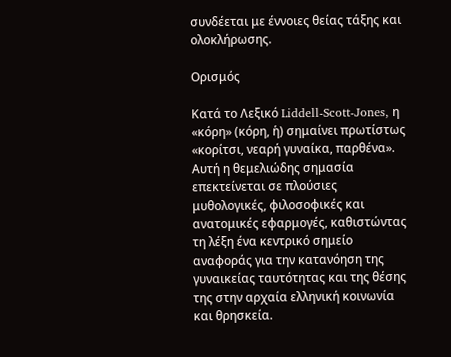συνδέεται με έννοιες θείας τάξης και ολοκλήρωσης.

Ορισμός

Κατά το Λεξικό Liddell-Scott-Jones, η «κόρη» (κόρη, ἡ) σημαίνει πρωτίστως «κορίτσι, νεαρή γυναίκα, παρθένα». Αυτή η θεμελιώδης σημασία επεκτείνεται σε πλούσιες μυθολογικές, φιλοσοφικές και ανατομικές εφαρμογές, καθιστώντας τη λέξη ένα κεντρικό σημείο αναφοράς για την κατανόηση της γυναικείας ταυτότητας και της θέσης της στην αρχαία ελληνική κοινωνία και θρησκεία.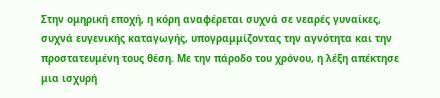Στην ομηρική εποχή, η κόρη αναφέρεται συχνά σε νεαρές γυναίκες, συχνά ευγενικής καταγωγής, υπογραμμίζοντας την αγνότητα και την προστατευμένη τους θέση. Με την πάροδο του χρόνου, η λέξη απέκτησε μια ισχυρή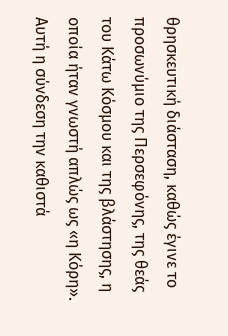θρησκευτική διάσταση, καθώς έγινε το προσωνύμιο της Περσεφόνης, της θεάς του Κάτω Κόσμου και της βλάστησης, η οποία ήταν γνωστή απλώς ως «η Κόρη». Αυτή η σύνδεση την καθιστά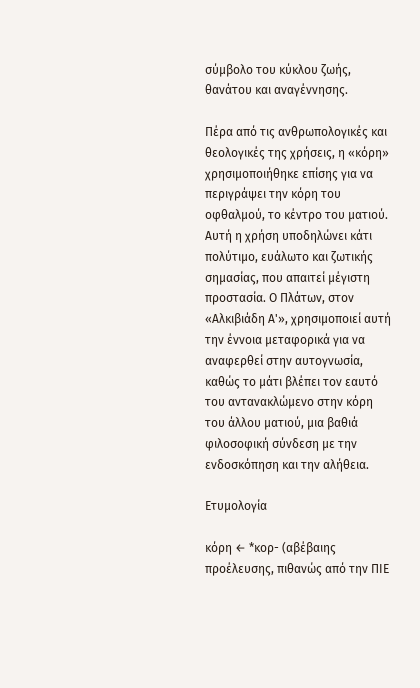σύμβολο του κύκλου ζωής, θανάτου και αναγέννησης.

Πέρα από τις ανθρωπολογικές και θεολογικές της χρήσεις, η «κόρη» χρησιμοποιήθηκε επίσης για να περιγράψει την κόρη του οφθαλμού, το κέντρο του ματιού. Αυτή η χρήση υποδηλώνει κάτι πολύτιμο, ευάλωτο και ζωτικής σημασίας, που απαιτεί μέγιστη προστασία. Ο Πλάτων, στον «Αλκιβιάδη Α'», χρησιμοποιεί αυτή την έννοια μεταφορικά για να αναφερθεί στην αυτογνωσία, καθώς το μάτι βλέπει τον εαυτό του αντανακλώμενο στην κόρη του άλλου ματιού, μια βαθιά φιλοσοφική σύνδεση με την ενδοσκόπηση και την αλήθεια.

Ετυμολογία

κόρη ← *κορ- (αβέβαιης προέλευσης, πιθανώς από την ΠΙΕ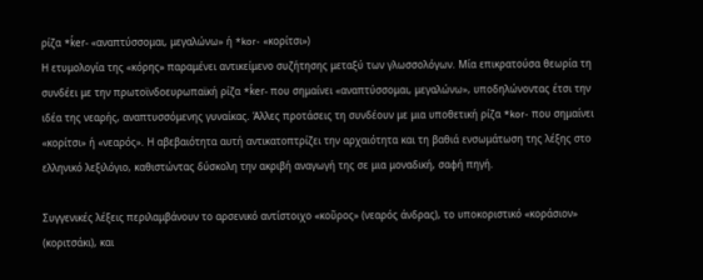ρίζα *ḱer- «αναπτύσσομαι, μεγαλώνω» ή *kor- «κορίτσι»)
Η ετυμολογία της «κόρης» παραμένει αντικείμενο συζήτησης μεταξύ των γλωσσολόγων. Μία επικρατούσα θεωρία τη συνδέει με την πρωτοϊνδοευρωπαϊκή ρίζα *ḱer- που σημαίνει «αναπτύσσομαι, μεγαλώνω», υποδηλώνοντας έτσι την ιδέα της νεαρής, αναπτυσσόμενης γυναίκας. Άλλες προτάσεις τη συνδέουν με μια υποθετική ρίζα *kor- που σημαίνει «κορίτσι» ή «νεαρός». Η αβεβαιότητα αυτή αντικατοπτρίζει την αρχαιότητα και τη βαθιά ενσωμάτωση της λέξης στο ελληνικό λεξιλόγιο, καθιστώντας δύσκολη την ακριβή αναγωγή της σε μια μοναδική, σαφή πηγή.

Συγγενικές λέξεις περιλαμβάνουν το αρσενικό αντίστοιχο «κοῦρος» (νεαρός άνδρας), το υποκοριστικό «κοράσιον» (κοριτσάκι), και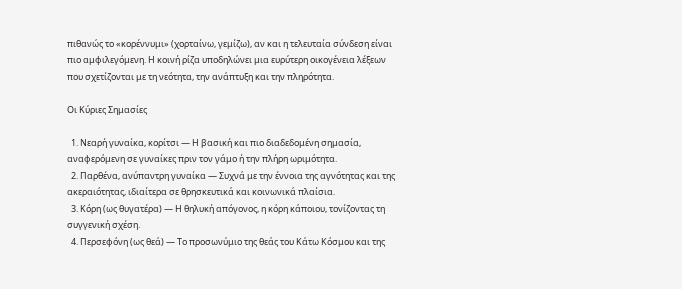πιθανώς το «κορέννυμι» (χορταίνω, γεμίζω), αν και η τελευταία σύνδεση είναι πιο αμφιλεγόμενη. Η κοινή ρίζα υποδηλώνει μια ευρύτερη οικογένεια λέξεων που σχετίζονται με τη νεότητα, την ανάπτυξη και την πληρότητα.

Οι Κύριες Σημασίες

  1. Νεαρή γυναίκα, κορίτσι — Η βασική και πιο διαδεδομένη σημασία, αναφερόμενη σε γυναίκες πριν τον γάμο ή την πλήρη ωριμότητα.
  2. Παρθένα, ανύπαντρη γυναίκα — Συχνά με την έννοια της αγνότητας και της ακεραιότητας, ιδιαίτερα σε θρησκευτικά και κοινωνικά πλαίσια.
  3. Κόρη (ως θυγατέρα) — Η θηλυκή απόγονος, η κόρη κάποιου, τονίζοντας τη συγγενική σχέση.
  4. Περσεφόνη (ως θεά) — Το προσωνύμιο της θεάς του Κάτω Κόσμου και της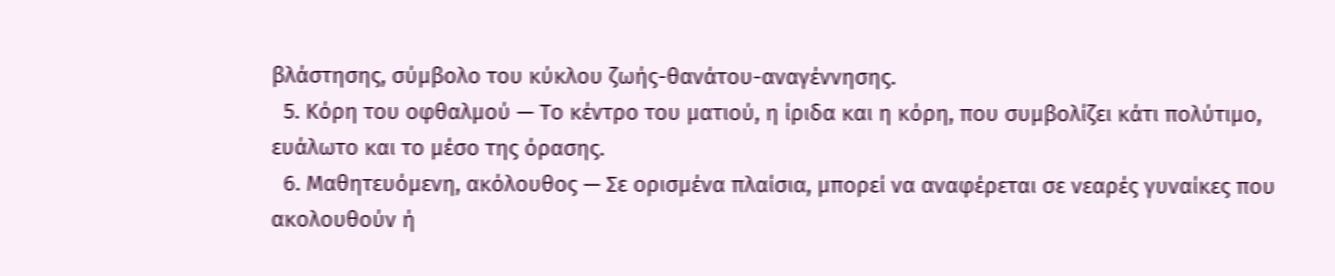βλάστησης, σύμβολο του κύκλου ζωής-θανάτου-αναγέννησης.
  5. Κόρη του οφθαλμού — Το κέντρο του ματιού, η ίριδα και η κόρη, που συμβολίζει κάτι πολύτιμο, ευάλωτο και το μέσο της όρασης.
  6. Μαθητευόμενη, ακόλουθος — Σε ορισμένα πλαίσια, μπορεί να αναφέρεται σε νεαρές γυναίκες που ακολουθούν ή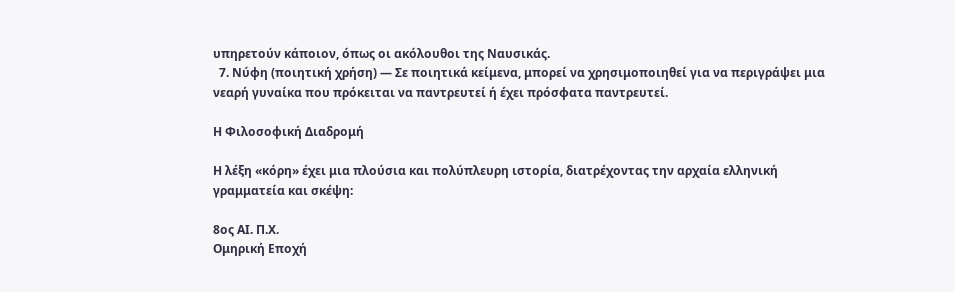υπηρετούν κάποιον, όπως οι ακόλουθοι της Ναυσικάς.
  7. Νύφη (ποιητική χρήση) — Σε ποιητικά κείμενα, μπορεί να χρησιμοποιηθεί για να περιγράψει μια νεαρή γυναίκα που πρόκειται να παντρευτεί ή έχει πρόσφατα παντρευτεί.

Η Φιλοσοφική Διαδρομή

Η λέξη «κόρη» έχει μια πλούσια και πολύπλευρη ιστορία, διατρέχοντας την αρχαία ελληνική γραμματεία και σκέψη:

8ος ΑΙ. Π.Χ.
Ομηρική Εποχή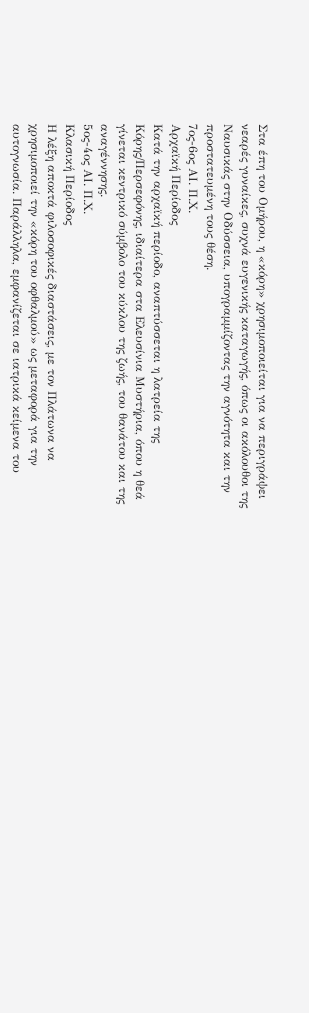Στα έπη του Ομήρου, η «κόρη» χρησιμοποιείται για να περιγράψει νεαρές γυναίκες, συχνά ευγενικής καταγωγής, όπως οι ακόλουθοι της Ναυσικάς στην Οδύσσεια, υπογραμμίζοντας την αγνότητα και την προστατευμένη τους θέση.
7ος-6ος ΑΙ. Π.Χ.
Αρχαϊκή Περίοδος
Κατά την αρχαϊκή περίοδο, αναπτύσσεται η λατρεία της Κόρης/Περσεφόνης, ιδιαίτερα στα Ελευσίνια Μυστήρια, όπου η θεά γίνεται κεντρικό σύμβολο του κύκλου της ζωής, του θανάτου και της αναγέννησης.
5ος-4ος ΑΙ. Π.Χ.
Κλασική Περίοδος
Η λέξη αποκτά φιλοσοφικές διαστάσεις, με τον Πλάτωνα να χρησιμοποιεί την «κόρη του οφθαλμού» ως μεταφορά για την αυτογνωσία. Παράλληλα, εμφανίζεται σε ιατρικά κείμενα του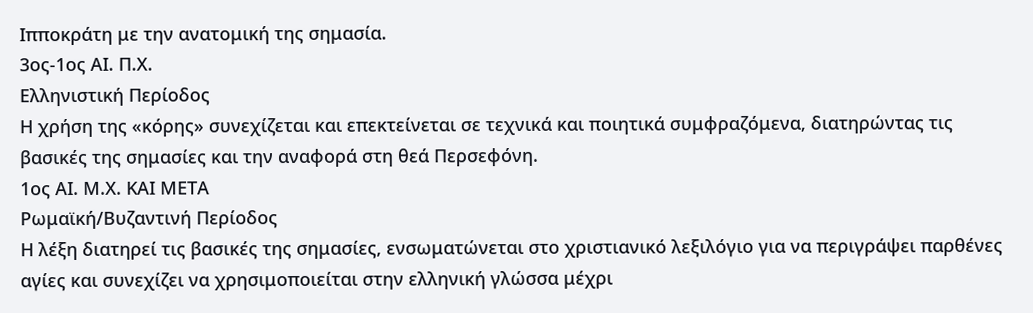Ιπποκράτη με την ανατομική της σημασία.
3ος-1ος ΑΙ. Π.Χ.
Ελληνιστική Περίοδος
Η χρήση της «κόρης» συνεχίζεται και επεκτείνεται σε τεχνικά και ποιητικά συμφραζόμενα, διατηρώντας τις βασικές της σημασίες και την αναφορά στη θεά Περσεφόνη.
1ος ΑΙ. Μ.Χ. ΚΑΙ ΜΕΤΑ
Ρωμαϊκή/Βυζαντινή Περίοδος
Η λέξη διατηρεί τις βασικές της σημασίες, ενσωματώνεται στο χριστιανικό λεξιλόγιο για να περιγράψει παρθένες αγίες και συνεχίζει να χρησιμοποιείται στην ελληνική γλώσσα μέχρι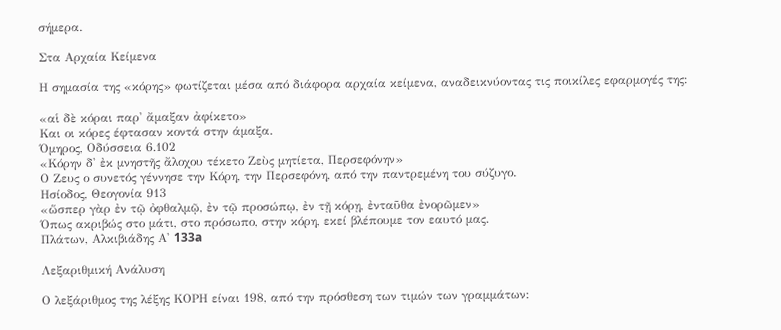σήμερα.

Στα Αρχαία Κείμενα

Η σημασία της «κόρης» φωτίζεται μέσα από διάφορα αρχαία κείμενα, αναδεικνύοντας τις ποικίλες εφαρμογές της:

«αἱ δὲ κόραι παρ' ἄμαξαν ἀφίκετο»
Και οι κόρες έφτασαν κοντά στην άμαξα.
Όμηρος, Οδύσσεια 6.102
«Κόρην δ' ἐκ μνηστῆς ἄλοχου τέκετο Ζεὺς μητίετα, Περσεφόνην»
Ο Ζευς ο συνετός γέννησε την Κόρη, την Περσεφόνη, από την παντρεμένη του σύζυγο.
Ησίοδος, Θεογονία 913
«ὥσπερ γὰρ ἐν τῷ ὀφθαλμῷ, ἐν τῷ προσώπῳ, ἐν τῇ κόρῃ, ἐνταῦθα ἐνορῶμεν»
Όπως ακριβώς στο μάτι, στο πρόσωπο, στην κόρη, εκεί βλέπουμε τον εαυτό μας.
Πλάτων, Αλκιβιάδης Α' 133a

Λεξαριθμική Ανάλυση

Ο λεξάριθμος της λέξης ΚΟΡΗ είναι 198, από την πρόσθεση των τιμών των γραμμάτων: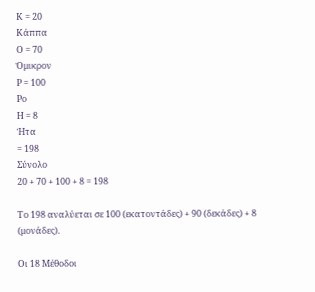Κ = 20
Κάππα
Ο = 70
Όμικρον
Ρ = 100
Ρο
Η = 8
Ήτα
= 198
Σύνολο
20 + 70 + 100 + 8 = 198

Το 198 αναλύεται σε 100 (εκατοντάδες) + 90 (δεκάδες) + 8 (μονάδες).

Οι 18 Μέθοδοι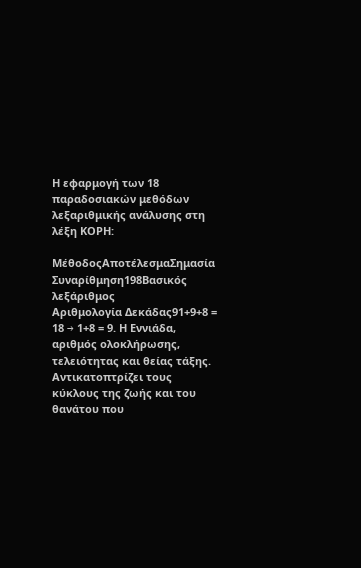Η εφαρμογή των 18 παραδοσιακών μεθόδων λεξαριθμικής ανάλυσης στη λέξη ΚΟΡΗ:

ΜέθοδοςΑποτέλεσμαΣημασία
Συναρίθμηση198Βασικός λεξάριθμος
Αριθμολογία Δεκάδας91+9+8 = 18 → 1+8 = 9. Η Εννιάδα, αριθμός ολοκλήρωσης, τελειότητας και θείας τάξης. Αντικατοπτρίζει τους κύκλους της ζωής και του θανάτου που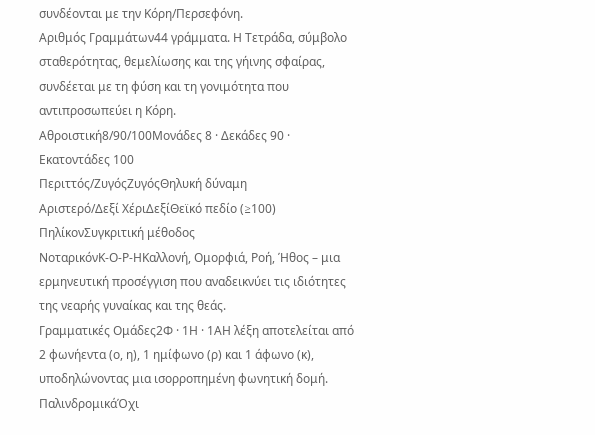συνδέονται με την Κόρη/Περσεφόνη.
Αριθμός Γραμμάτων44 γράμματα. Η Τετράδα, σύμβολο σταθερότητας, θεμελίωσης και της γήινης σφαίρας, συνδέεται με τη φύση και τη γονιμότητα που αντιπροσωπεύει η Κόρη.
Αθροιστική8/90/100Μονάδες 8 · Δεκάδες 90 · Εκατοντάδες 100
Περιττός/ΖυγόςΖυγόςΘηλυκή δύναμη
Αριστερό/Δεξί ΧέριΔεξίΘεϊκό πεδίο (≥100)
ΠηλίκονΣυγκριτική μέθοδος
ΝοταρικόνΚ-Ο-Ρ-ΗΚαλλονή, Ομορφιά, Ροή, Ήθος – μια ερμηνευτική προσέγγιση που αναδεικνύει τις ιδιότητες της νεαρής γυναίκας και της θεάς.
Γραμματικές Ομάδες2Φ · 1Η · 1ΑΗ λέξη αποτελείται από 2 φωνήεντα (ο, η), 1 ημίφωνο (ρ) και 1 άφωνο (κ), υποδηλώνοντας μια ισορροπημένη φωνητική δομή.
ΠαλινδρομικάΌχι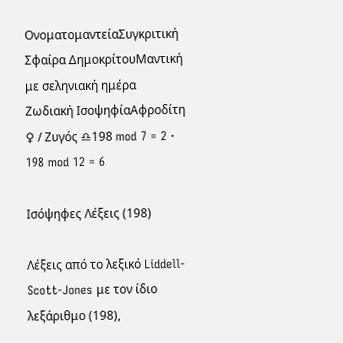ΟνοματομαντείαΣυγκριτική
Σφαίρα ΔημοκρίτουΜαντική με σεληνιακή ημέρα
Ζωδιακή ΙσοψηφίαΑφροδίτη ♀ / Ζυγός ♎198 mod 7 = 2 · 198 mod 12 = 6

Ισόψηφες Λέξεις (198)

Λέξεις από το λεξικό Liddell-Scott-Jones με τον ίδιο λεξάριθμο (198),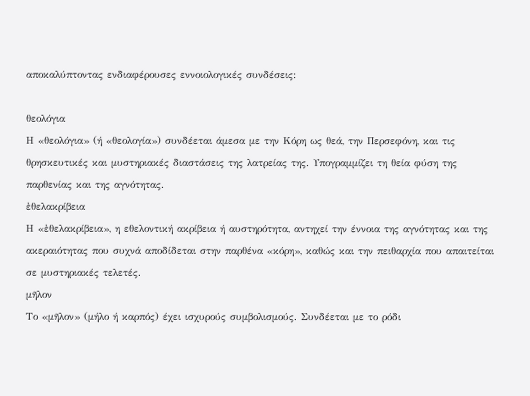αποκαλύπτοντας ενδιαφέρουσες εννοιολογικές συνδέσεις:

θεολόγια
Η «θεολόγια» (ή «θεολογία») συνδέεται άμεσα με την Κόρη ως θεά, την Περσεφόνη, και τις θρησκευτικές και μυστηριακές διαστάσεις της λατρείας της. Υπογραμμίζει τη θεία φύση της παρθενίας και της αγνότητας.
ἐθελακρίβεια
Η «ἐθελακρίβεια», η εθελοντική ακρίβεια ή αυστηρότητα, αντηχεί την έννοια της αγνότητας και της ακεραιότητας που συχνά αποδίδεται στην παρθένα «κόρη», καθώς και την πειθαρχία που απαιτείται σε μυστηριακές τελετές.
μῆλον
Το «μῆλον» (μήλο ή καρπός) έχει ισχυρούς συμβολισμούς. Συνδέεται με το ρόδι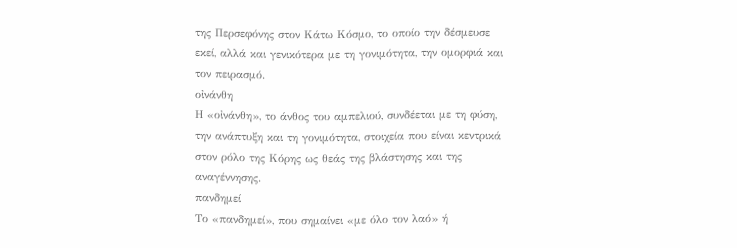της Περσεφόνης στον Κάτω Κόσμο, το οποίο την δέσμευσε εκεί, αλλά και γενικότερα με τη γονιμότητα, την ομορφιά και τον πειρασμό.
οἰνάνθη
Η «οἰνάνθη», το άνθος του αμπελιού, συνδέεται με τη φύση, την ανάπτυξη και τη γονιμότητα, στοιχεία που είναι κεντρικά στον ρόλο της Κόρης ως θεάς της βλάστησης και της αναγέννησης.
πανδημεί
Το «πανδημεί», που σημαίνει «με όλο τον λαό» ή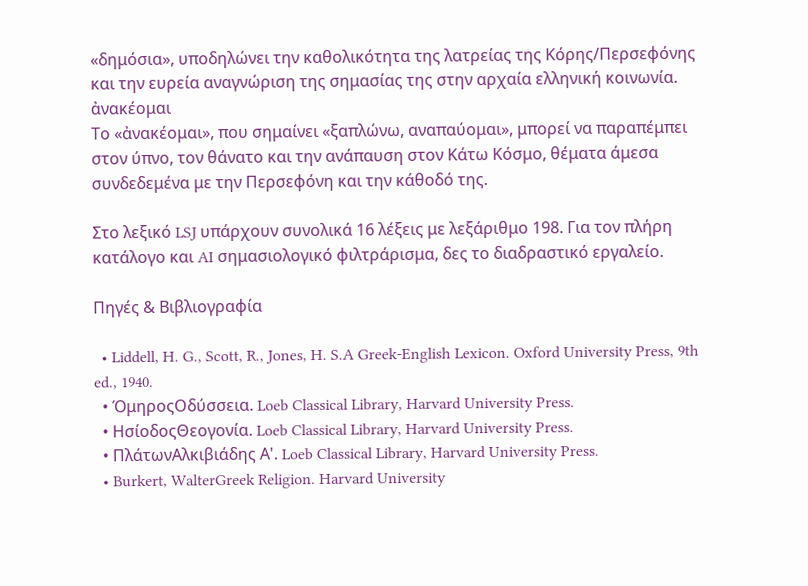«δημόσια», υποδηλώνει την καθολικότητα της λατρείας της Κόρης/Περσεφόνης και την ευρεία αναγνώριση της σημασίας της στην αρχαία ελληνική κοινωνία.
ἀνακέομαι
Το «ἀνακέομαι», που σημαίνει «ξαπλώνω, αναπαύομαι», μπορεί να παραπέμπει στον ύπνο, τον θάνατο και την ανάπαυση στον Κάτω Κόσμο, θέματα άμεσα συνδεδεμένα με την Περσεφόνη και την κάθοδό της.

Στο λεξικό LSJ υπάρχουν συνολικά 16 λέξεις με λεξάριθμο 198. Για τον πλήρη κατάλογο και AI σημασιολογικό φιλτράρισμα, δες το διαδραστικό εργαλείο.

Πηγές & Βιβλιογραφία

  • Liddell, H. G., Scott, R., Jones, H. S.A Greek-English Lexicon. Oxford University Press, 9th ed., 1940.
  • ΌμηροςΟδύσσεια. Loeb Classical Library, Harvard University Press.
  • ΗσίοδοςΘεογονία. Loeb Classical Library, Harvard University Press.
  • ΠλάτωνΑλκιβιάδης Α'. Loeb Classical Library, Harvard University Press.
  • Burkert, WalterGreek Religion. Harvard University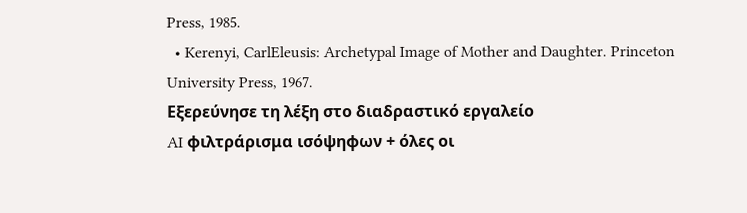Press, 1985.
  • Kerenyi, CarlEleusis: Archetypal Image of Mother and Daughter. Princeton University Press, 1967.
Εξερεύνησε τη λέξη στο διαδραστικό εργαλείο
AI φιλτράρισμα ισόψηφων + όλες οι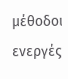μέθοδοι ενεργές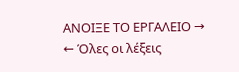ΑΝΟΙΞΕ ΤΟ ΕΡΓΑΛΕΙΟ →
← Όλες οι λέξεις